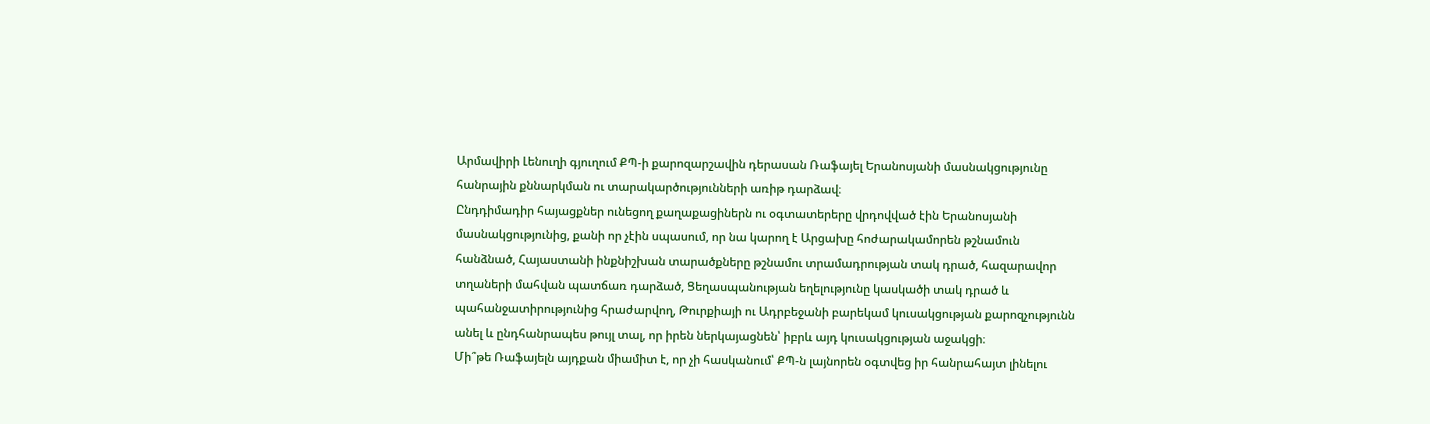Արմավիրի Լենուղի գյուղում ՔՊ-ի քարոզարշավին դերասան Ռաֆայել Երանոսյանի մասնակցությունը հանրային քննարկման ու տարակարծությունների առիթ դարձավ։
Ընդդիմադիր հայացքներ ունեցող քաղաքացիներն ու օգտատերերը վրդովված էին Երանոսյանի մասնակցությունից, քանի որ չէին սպասում, որ նա կարող է Արցախը հոժարակամորեն թշնամուն հանձնած, Հայաստանի ինքնիշխան տարածքները թշնամու տրամադրության տակ դրած, հազարավոր տղաների մահվան պատճառ դարձած, Ցեղասպանության եղելությունը կասկածի տակ դրած և պահանջատիրությունից հրաժարվող, Թուրքիայի ու Ադրբեջանի բարեկամ կուսակցության քարոզչությունն անել և ընդհանրապես թույլ տալ, որ իրեն ներկայացնեն՝ իբրև այդ կուսակցության աջակցի։
Մի՞թե Ռաֆայելն այդքան միամիտ է, որ չի հասկանում՝ ՔՊ-ն լայնորեն օգտվեց իր հանրահայտ լինելու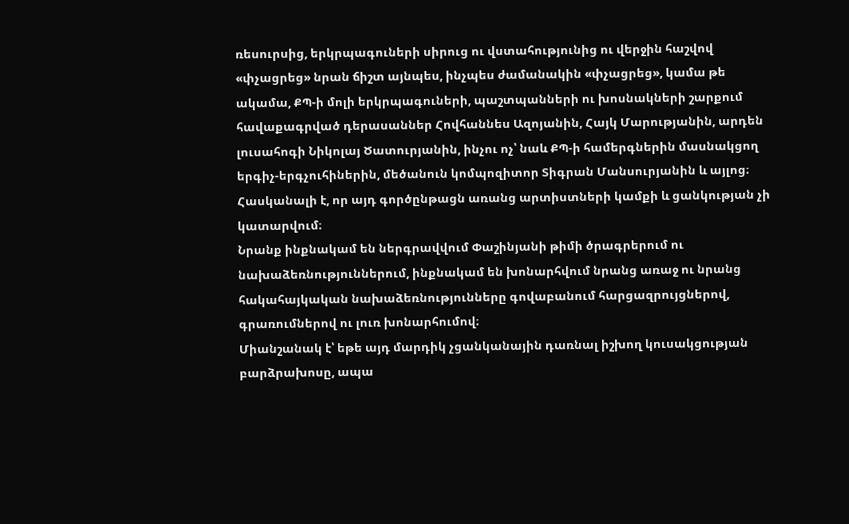ռեսուրսից, երկրպագուների սիրուց ու վստահությունից ու վերջին հաշվով «փչացրեց» նրան ճիշտ այնպես, ինչպես ժամանակին «փչացրեց», կամա թե ակամա, ՔՊ-ի մոլի երկրպագուների, պաշտպանների ու խոսնակների շարքում հավաքագրված դերասաններ Հովհաննես Ազոյանին, Հայկ Մարությանին, արդեն լուսահոգի Նիկոլայ Ծատուրյանին, ինչու ոչ՝ նաև ՔՊ-ի համերգներին մասնակցող երգիչ-երգչուհիներին, մեծանուն կոմպոզիտոր Տիգրան Մանսուրյանին և այլոց։ Հասկանալի է, որ այդ գործընթացն առանց արտիստների կամքի և ցանկության չի կատարվում։
Նրանք ինքնակամ են ներգրավվում Փաշինյանի թիմի ծրագրերում ու նախաձեռնություններում, ինքնակամ են խոնարհվում նրանց առաջ ու նրանց հակահայկական նախաձեռնությունները գովաբանում հարցազրույցներով, գրառումներով ու լուռ խոնարհումով։
Միանշանակ է՝ եթե այդ մարդիկ չցանկանային դառնալ իշխող կուսակցության բարձրախոսը, ապա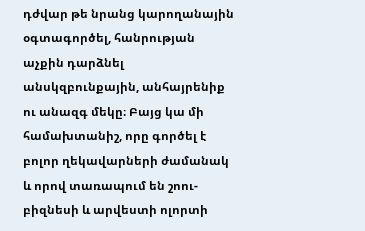դժվար թե նրանց կարողանային օգտագործել, հանրության աչքին դարձնել անսկզբունքային, անհայրենիք ու անազգ մեկը։ Բայց կա մի համախտանիշ, որը գործել է բոլոր ղեկավարների ժամանակ և որով տառապում են շոու-բիզնեսի և արվեստի ոլորտի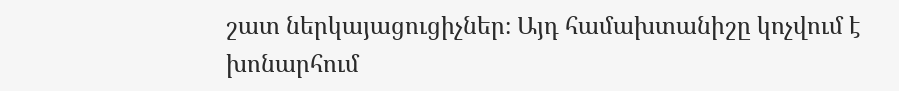շատ ներկայացուցիչներ։ Այդ համախտանիշը կոչվում է խոնարհում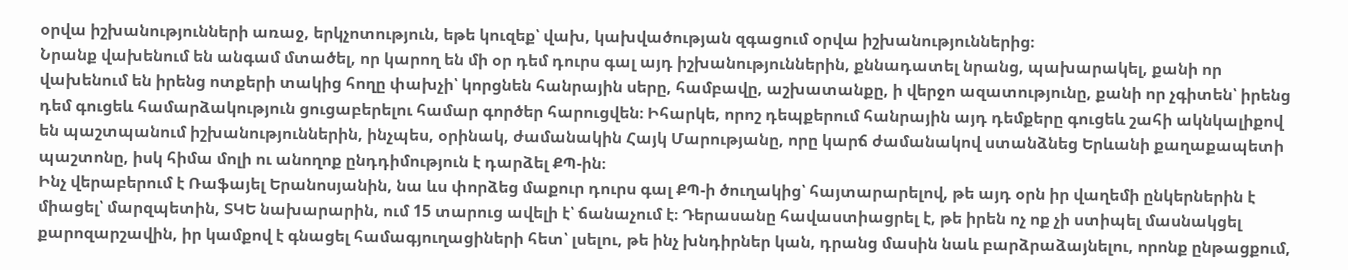օրվա իշխանությունների առաջ, երկչոտություն, եթե կուզեք՝ վախ, կախվածության զգացում օրվա իշխանություններից։
Նրանք վախենում են անգամ մտածել, որ կարող են մի օր դեմ դուրս գալ այդ իշխանություններին, քննադատել նրանց, պախարակել, քանի որ վախենում են իրենց ոտքերի տակից հողը փախչի՝ կորցնեն հանրային սերը, համբավը, աշխատանքը, ի վերջո ազատությունը, քանի որ չգիտեն՝ իրենց դեմ գուցեև համարձակություն ցուցաբերելու համար գործեր հարուցվեն։ Իհարկե, որոշ դեպքերում հանրային այդ դեմքերը գուցեև շահի ակնկալիքով են պաշտպանում իշխանություններին, ինչպես, օրինակ, ժամանակին Հայկ Մարությանը, որը կարճ ժամանակով ստանձնեց Երևանի քաղաքապետի պաշտոնը, իսկ հիմա մոլի ու անողոք ընդդիմություն է դարձել ՔՊ-ին։
Ինչ վերաբերում է Ռաֆայել Երանոսյանին, նա ևս փորձեց մաքուր դուրս գալ ՔՊ-ի ծուղակից՝ հայտարարելով, թե այդ օրն իր վաղեմի ընկերներին է միացել՝ մարզպետին, ՏԿԵ նախարարին, ում 15 տարուց ավելի է՝ ճանաչում է։ Դերասանը հավաստիացրել է, թե իրեն ոչ ոք չի ստիպել մասնակցել քարոզարշավին, իր կամքով է գնացել համագյուղացիների հետ՝ լսելու, թե ինչ խնդիրներ կան, դրանց մասին նաև բարձրաձայնելու, որոնք ընթացքում,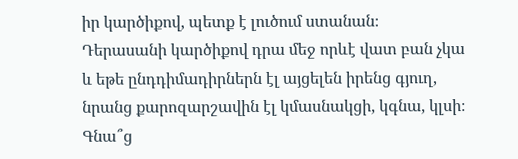իր կարծիքով, պետք է լուծում ստանան։ Դերասանի կարծիքով դրա մեջ որևէ վատ բան չկա և եթե ընդդիմադիրներն էլ այցելեն իրենց գյուղ, նրանց քարոզարշավին էլ կմասնակցի, կգնա, կլսի։ Գնա՞ց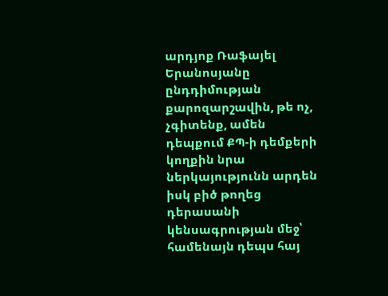արդյոք Ռաֆայել Երանոսյանը ընդդիմության քարոզարշավին, թե ոչ, չգիտենք, ամեն դեպքում ՔՊ-ի դեմքերի կողքին նրա ներկայությունն արդեն իսկ բիծ թողեց դերասանի կենսագրության մեջ՝ համենայն դեպս հայ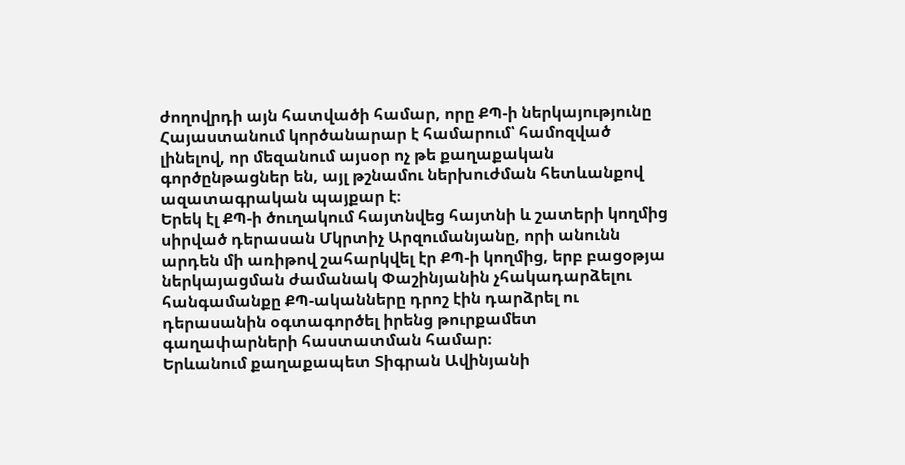ժողովրդի այն հատվածի համար, որը ՔՊ-ի ներկայությունը Հայաստանում կործանարար է համարում՝ համոզված լինելով, որ մեզանում այսօր ոչ թե քաղաքական գործընթացներ են, այլ թշնամու ներխուժման հետևանքով ազատագրական պայքար է։
Երեկ էլ ՔՊ-ի ծուղակում հայտնվեց հայտնի և շատերի կողմից սիրված դերասան Մկրտիչ Արզումանյանը, որի անունն արդեն մի առիթով շահարկվել էր ՔՊ-ի կողմից, երբ բացօթյա ներկայացման ժամանակ Փաշինյանին չհակադարձելու հանգամանքը ՔՊ-ականները դրոշ էին դարձրել ու դերասանին օգտագործել իրենց թուրքամետ գաղափարների հաստատման համար։
Երևանում քաղաքապետ Տիգրան Ավինյանի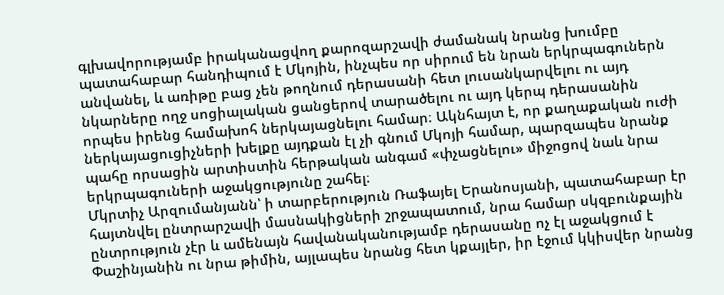գլխավորությամբ իրականացվող քարոզարշավի ժամանակ նրանց խումբը պատահաբար հանդիպում է Մկոյին, ինչպես որ սիրում են նրան երկրպագուներն անվանել, և առիթը բաց չեն թողնում դերասանի հետ լուսանկարվելու ու այդ նկարները ողջ սոցիալական ցանցերով տարածելու ու այդ կերպ դերասանին որպես իրենց համախոհ ներկայացնելու համար։ Ակնհայտ է, որ քաղաքական ուժի ներկայացուցիչների խելքը այդքան էլ չի գնում Մկոյի համար, պարզապես նրանք պահը որսացին արտիստին հերթական անգամ «փչացնելու» միջոցով նաև նրա երկրպագուների աջակցությունը շահել։
Մկրտիչ Արզումանյանն՝ ի տարբերություն Ռաֆայել Երանոսյանի, պատահաբար էր հայտնվել ընտրարշավի մասնակիցների շրջապատում, նրա համար սկզբունքային ընտրություն չէր և ամենայն հավանականությամբ դերասանը ոչ էլ աջակցում է Փաշինյանին ու նրա թիմին, այլապես նրանց հետ կքայլեր, իր էջում կկիսվեր նրանց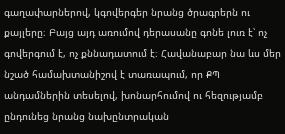գաղափարներով, կգովերգեր նրանց ծրագրերն ու քայլերը։ Բայց այդ առումով դերասանը գոնե լուռ է՝ ոչ գովերգում է, ոչ քննադատում է։ Հավանաբար նա ևս մեր նշած համախտանիշով է տառապում, որ ՔՊ անդամներին տեսելով, խոնարհումով ու հեզությամբ ընդունեց նրանց նախընտրական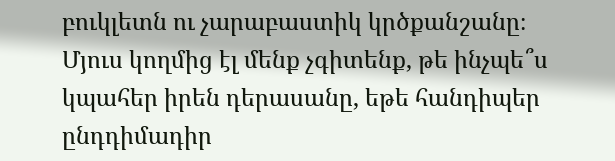բուկլետն ու չարաբաստիկ կրծքանշանը։
Մյուս կողմից էլ մենք չգիտենք, թե ինչպե՞ս կպահեր իրեն դերասանը, եթե հանդիպեր ընդդիմադիր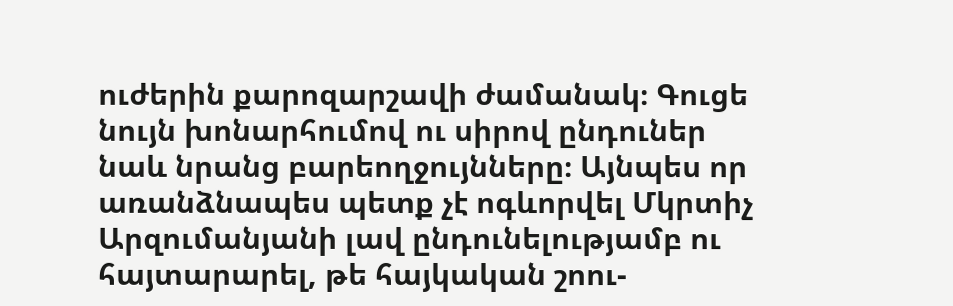ուժերին քարոզարշավի ժամանակ։ Գուցե նույն խոնարհումով ու սիրով ընդուներ նաև նրանց բարեողջույնները։ Այնպես որ առանձնապես պետք չէ ոգևորվել Մկրտիչ Արզումանյանի լավ ընդունելությամբ ու հայտարարել, թե հայկական շոու-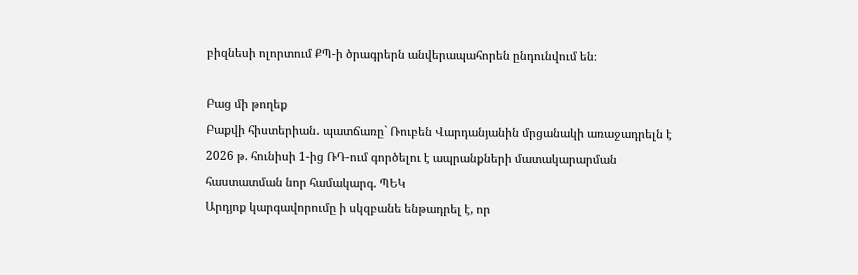բիզնեսի ոլորտում ՔՊ-ի ծրագրերն անվերապահորեն ընդունվում են։

Բաց մի թողեք
Բաքվի հիստերիան․ պատճառը` Ռուբեն Վարդանյանին մրցանակի առաջադրելն է
2026 թ. հունիսի 1-ից ՌԴ-ում գործելու է ապրանքների մատակարարման հաստատման նոր համակարգ. ՊԵԿ
Արդյոք կարգավորումը ի սկզբանե ենթադրել է, որ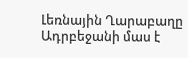Լեռնային Ղարաբաղը Ադրբեջանի մաս է